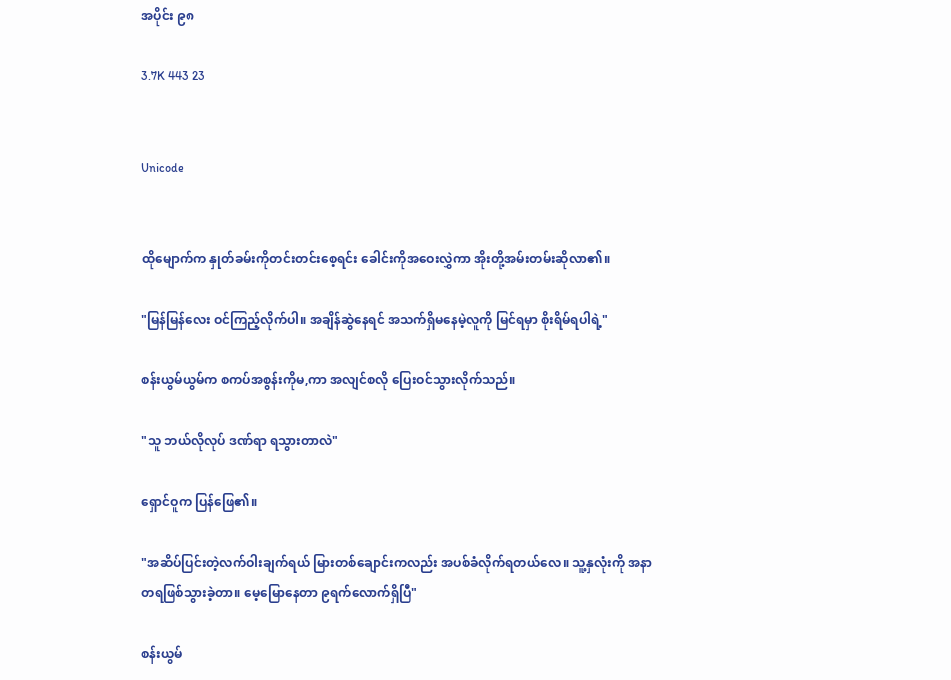အပိုင်း ၉၈

3.7K 443 23


Unicode


ထိုမျောက်က နှုတ်ခမ်းကိုတင်းတင်းစေ့ရင်း ခေါင်းကိုအဝေးလွှဲကာ အိုးတို့အမ်းတမ်းဆိုလာ၏။

"မြန်မြန်လေး ဝင်ကြည့်လိုက်ပါ။ အချိန်ဆွဲနေရင် အသက်ရှိမနေမဲ့လူကို မြင်ရမှာ စိုးရိမ်ရပါရဲ့"

စန်းယွမ်ယွမ်က စကပ်အစွန်းကိုမ,ကာ အလျင်စလို ပြေးဝင်သွားလိုက်သည်။

"သူ ဘယ်လိုလုပ် ဒဏ်ရာ ရသွားတာလဲ"

ရှောင်ဝူက ပြန်ဖြေ၏။

"အဆိပ်ပြင်းတဲ့လက်ဝါးချက်ရယ် မြားတစ်ချောင်းကလည်း အပစ်ခံလိုက်ရတယ်လေ။ သူ့နှလုံးကို အနာတရဖြစ်သွားခဲ့တာ။ မေ့မြောနေတာ ၉ရက်လောက်ရှိပြီ"

စန်းယွမ်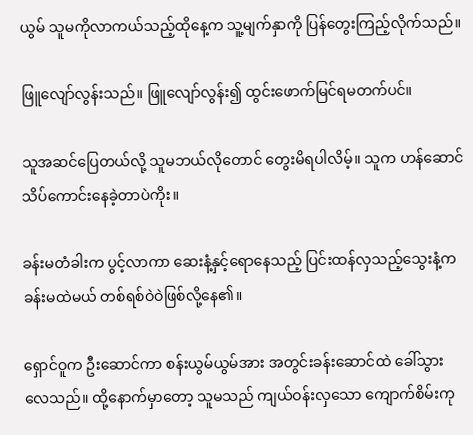ယွမ် သူမကိုလာကယ်သည့်ထိုနေ့က သူ့မျက်နှာကို ပြန်တွေးကြည့်လိုက်သည်။

ဖြူလျော်လွန်းသည်။ ဖြူလျော်လွန်း၍ ထွင်းဖောက်မြင်ရမတက်ပင်။

သူအဆင်ပြေတယ်လို့ သူမဘယ်လိုတောင် တွေးမိရပါလိမ့်။ သူက ဟန်ဆောင်သိပ်ကောင်းနေခဲ့တာပဲကိုး။

ခန်းမတံခါးက ပွင့်လာကာ ဆေးနံ့နှင့်ရောနေသည့် ပြင်းထန်လှသည့်သွေးနံ့က ခန်းမထဲမယ် တစ်ရစ်ဝဲဝဲဖြစ်လို့နေ၏။

ရှောင်ဝူက ဦးဆောင်ကာ စန်းယွမ်ယွမ်အား အတွင်းခန်းဆောင်ထဲ ခေါ်သွားလေသည်။ ထို့နောက်မှာတော့ သူမသည် ကျယ်ဝန်းလှသော ကျောက်စိမ်းကု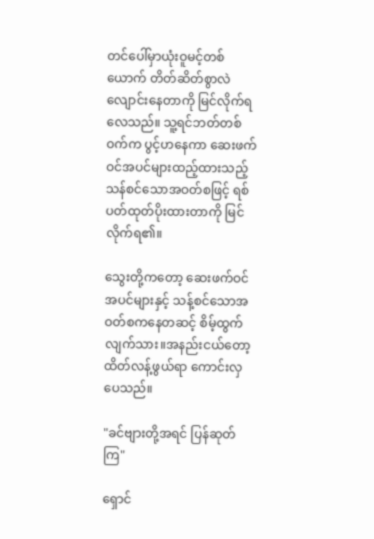တင်ပေါ်မှာယုံးဝူမင့်တစ်ယောက် တိတ်ဆိတ်စွာလဲလျောင်းနေတာကို မြင်လိုက်ရလေသည်။ သူ့ရင်ဘတ်တစ်ဝက်က ပွင့်ဟနေကာ ဆေးဖက်ဝင်အပင်များထည့်ထားသည့် သန်စင်သောအဝတ်စဖြင့် ရစ်ပတ်ထုတ်ပိုးထားတာကို မြင်လိုက်ရ၏။

သွေးတို့ကတော့ ဆေးဖက်ဝင်အပင်များနှင့် သန့်စင်သောအဝတ်စကနေတဆင့် စိမ့်ထွက်လျက်သား။အနည်းငယ်တော့ ထိတ်လန့်ဖွယ်ရာ ကောင်းလှပေသည်။

"ခင်ဗျားတို့အရင် ပြန်ဆုတ်ကြ"

ရှောင်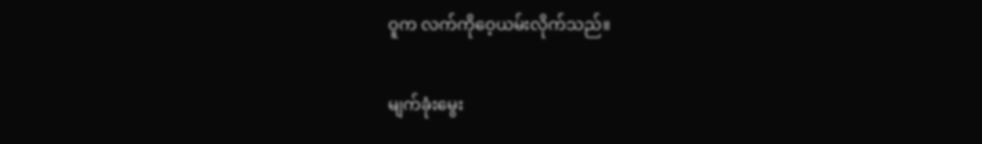ဝူက လက်ကိုဝေ့ယမ်းလိုက်သည်။

မျက်ခုံးမွေး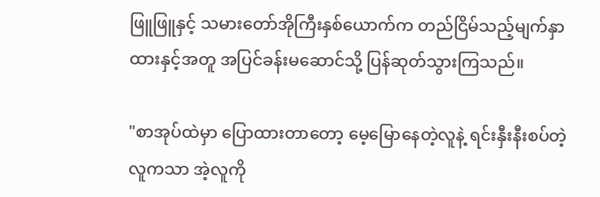ဖြူဖြူနှင့် သမားတော်အိုကြီးနှစ်ယောက်က တည်ငြိမ်သည့်မျက်နှာထားနှင့်အတူ အပြင်ခန်းမဆောင်သို့ ပြန်ဆုတ်သွားကြသည်။

"စာအုပ်ထဲမှာ ပြောထားတာတော့ မေ့မြောနေတဲ့လူနဲ့ ရင်းနှီးနီးစပ်တဲ့လူကသာ အဲ့လူကို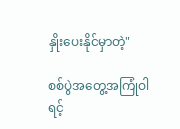နှိုးပေးနိုင်မှာတဲ့"

စစ်ပွဲအတွေ့အကြုံဝါရင့်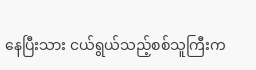နေပြီးသား ငယ်ရွယ်သည့်စစ်သူကြီးက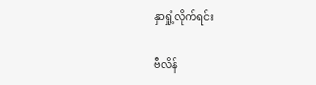နှာရှုံ့လိုက်ရင်း

ဗီလိန်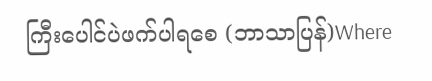ကြီးပေါင်ပဲဖက်ပါရစေ (ဘာသာပြန်)Where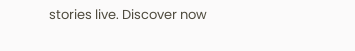stories live. Discover now